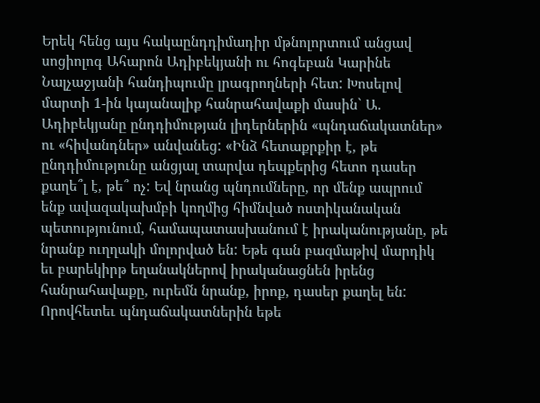Երեկ հենց այս հակաընդդիմադիր մթնոլորտում անցավ սոցիոլոգ Ահարոն Ադիբեկյանի ու հոգեբան Կարինե Նալչաջյանի հանդիպումը լրագրողների հետ: Խոսելով մարտի 1-ին կայանալիք հանրահավաքի մասին` Ա. Ադիբեկյանը ընդդիմության լիդերներին «պնդաճակատներ» ու «հիվանդներ» անվանեց: «Ինձ հետաքրքիր է, թե ընդդիմությունը անցյալ տարվա դեպքերից հետո դասեր քաղե՞լ է, թե՞ ոչ: Եվ նրանց պնդումները, որ մենք ապրում ենք ավազակախմբի կողմից հիմնված ոստիկանական պետությունում, համապատասխանում է իրականությանը, թե նրանք ուղղակի մոլորված են: Եթե գան բազմաթիվ մարդիկ եւ բարեկիրթ եղանակներով իրականացնեն իրենց հանրահավաքը, ուրեմն նրանք, իրոք, դասեր քաղել են: Որովհետեւ պնդաճակատներին եթե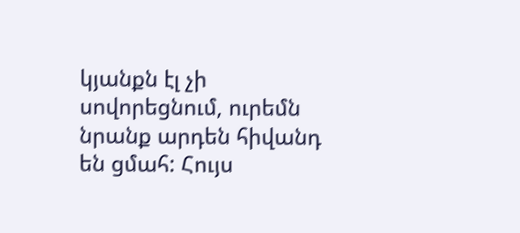կյանքն էլ չի սովորեցնում, ուրեմն նրանք արդեն հիվանդ են ցմահ: Հույս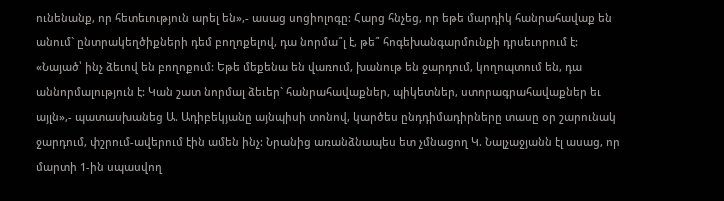ունենանք, որ հետեւություն արել են»,- ասաց սոցիոլոգը: Հարց հնչեց, որ եթե մարդիկ հանրահավաք են անում` ընտրակեղծիքների դեմ բողոքելով, դա նորմա՞լ է, թե՞ հոգեխանգարմունքի դրսեւորում է: «Նայած՝ ինչ ձեւով են բողոքում: Եթե մեքենա են վառում, խանութ են ջարդում, կողոպտում են, դա աննորմալություն է: Կան շատ նորմալ ձեւեր` հանրահավաքներ, պիկետներ, ստորագրահավաքներ եւ այլն»,- պատասխանեց Ա. Ադիբեկյանը այնպիսի տոնով, կարծես ընդդիմադիրները տասը օր շարունակ ջարդում, փշրում-ավերում էին ամեն ինչ: Նրանից առանձնապես ետ չմնացող Կ. Նալչաջյանն էլ ասաց, որ մարտի 1-ին սպասվող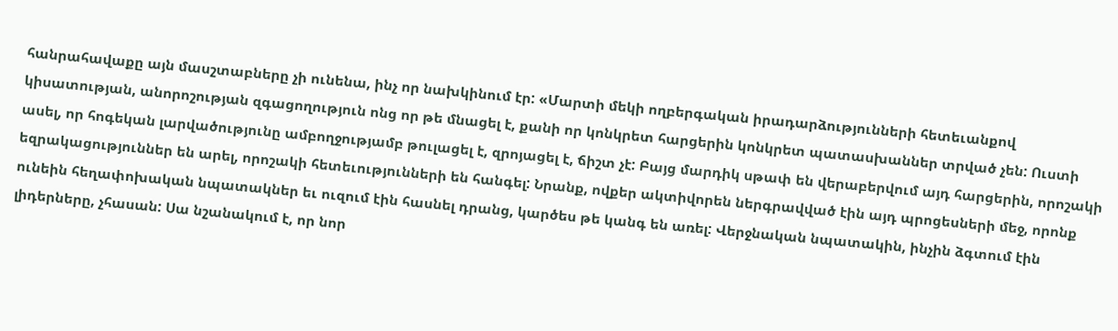հանրահավաքը այն մասշտաբները չի ունենա, ինչ որ նախկինում էր: «Մարտի մեկի ողբերգական իրադարձությունների հետեւանքով կիսատության, անորոշության զգացողություն ոնց որ թե մնացել է, քանի որ կոնկրետ հարցերին կոնկրետ պատասխաններ տրված չեն: Ուստի ասել, որ հոգեկան լարվածությունը ամբողջությամբ թուլացել է, զրոյացել է, ճիշտ չէ: Բայց մարդիկ սթափ են վերաբերվում այդ հարցերին, որոշակի եզրակացություններ են արել, որոշակի հետեւությունների են հանգել: Նրանք, ովքեր ակտիվորեն ներգրավված էին այդ պրոցեսների մեջ, որոնք ունեին հեղափոխական նպատակներ եւ ուզում էին հասնել դրանց, կարծես թե կանգ են առել: Վերջնական նպատակին, ինչին ձգտում էին լիդերները, չհասան: Սա նշանակում է, որ նոր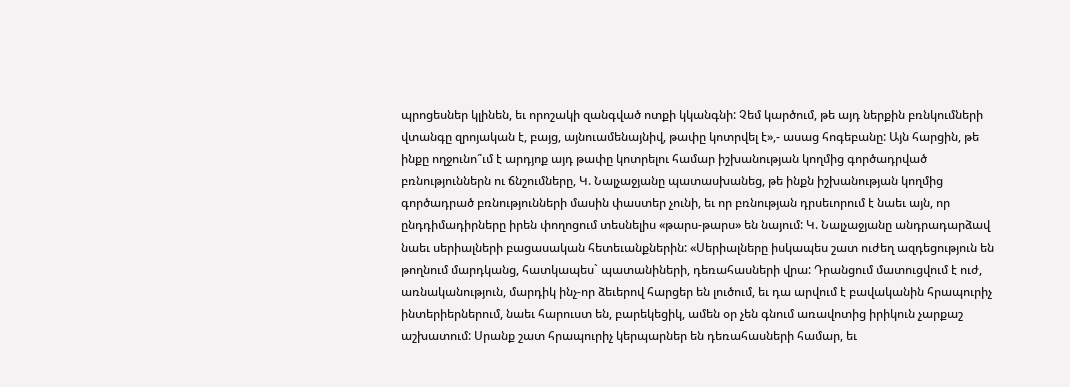պրոցեսներ կլինեն, եւ որոշակի զանգված ոտքի կկանգնի: Չեմ կարծում, թե այդ ներքին բռնկումների վտանգը զրոյական է, բայց, այնուամենայնիվ, թափը կոտրվել է»,- ասաց հոգեբանը: Այն հարցին, թե ինքը ողջունո՞ւմ է արդյոք այդ թափը կոտրելու համար իշխանության կողմից գործադրված բռնություններն ու ճնշումները, Կ. Նալչաջյանը պատասխանեց, թե ինքն իշխանության կողմից գործադրած բռնությունների մասին փաստեր չունի, եւ որ բռնության դրսեւորում է նաեւ այն, որ ընդդիմադիրները իրեն փողոցում տեսնելիս «թարս-թարս» են նայում: Կ. Նալչաջյանը անդրադարձավ նաեւ սերիալների բացասական հետեւանքներին: «Սերիալները իսկապես շատ ուժեղ ազդեցություն են թողնում մարդկանց, հատկապես` պատանիների, դեռահասների վրա: Դրանցում մատուցվում է ուժ, առնականություն, մարդիկ ինչ-որ ձեւերով հարցեր են լուծում, եւ դա արվում է բավականին հրապուրիչ ինտերիերներում, նաեւ հարուստ են, բարեկեցիկ, ամեն օր չեն գնում առավոտից իրիկուն չարքաշ աշխատում: Սրանք շատ հրապուրիչ կերպարներ են դեռահասների համար, եւ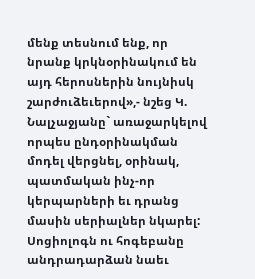մենք տեսնում ենք, որ նրանք կրկնօրինակում են այդ հերոսներին նույնիսկ շարժուձեւերով»,- նշեց Կ. Նալչաջյանը` առաջարկելով որպես ընդօրինակման մոդել վերցնել, օրինակ, պատմական ինչ-որ կերպարների եւ դրանց մասին սերիալներ նկարել: Սոցիոլոգն ու հոգեբանը անդրադարձան նաեւ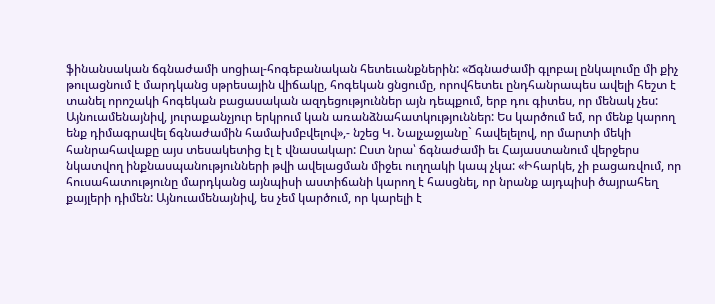ֆինանսական ճգնաժամի սոցիալ-հոգեբանական հետեւանքներին: «Ճգնաժամի գլոբալ ընկալումը մի քիչ թուլացնում է մարդկանց սթրեսային վիճակը, հոգեկան ցնցումը, որովհետեւ ընդհանրապես ավելի հեշտ է տանել որոշակի հոգեկան բացասական ազդեցություններ այն դեպքում, երբ դու գիտես, որ մենակ չես: Այնուամենայնիվ, յուրաքանչյուր երկրում կան առանձնահատկություններ: Ես կարծում եմ, որ մենք կարող ենք դիմագրավել ճգնաժամին համախմբվելով»,- նշեց Կ. Նալչաջյանը` հավելելով, որ մարտի մեկի հանրահավաքը այս տեսակետից էլ է վնասակար: Ըստ նրա՝ ճգնաժամի եւ Հայաստանում վերջերս նկատվող ինքնասպանությունների թվի ավելացման միջեւ ուղղակի կապ չկա: «Իհարկե, չի բացառվում, որ հուսահատությունը մարդկանց այնպիսի աստիճանի կարող է հասցնել, որ նրանք այդպիսի ծայրահեղ քայլերի դիմեն: Այնուամենայնիվ, ես չեմ կարծում, որ կարելի է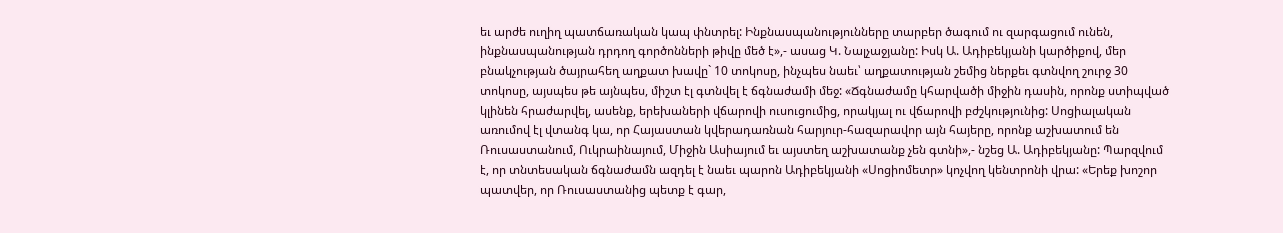եւ արժե ուղիղ պատճառական կապ փնտրել: Ինքնասպանությունները տարբեր ծագում ու զարգացում ունեն, ինքնասպանության դրդող գործոնների թիվը մեծ է»,- ասաց Կ. Նալչաջյանը: Իսկ Ա. Ադիբեկյանի կարծիքով, մեր բնակչության ծայրահեղ աղքատ խավը` 10 տոկոսը, ինչպես նաեւ՝ աղքատության շեմից ներքեւ գտնվող շուրջ 30 տոկոսը, այսպես թե այնպես, միշտ էլ գտնվել է ճգնաժամի մեջ: «Ճգնաժամը կհարվածի միջին դասին, որոնք ստիպված կլինեն հրաժարվել, ասենք, երեխաների վճարովի ուսուցումից, որակյալ ու վճարովի բժշկությունից: Սոցիալական առումով էլ վտանգ կա, որ Հայաստան կվերադառնան հարյուր-հազարավոր այն հայերը, որոնք աշխատում են Ռուսաստանում, Ուկրաինայում, Միջին Ասիայում եւ այստեղ աշխատանք չեն գտնի»,- նշեց Ա. Ադիբեկյանը: Պարզվում է, որ տնտեսական ճգնաժամն ազդել է նաեւ պարոն Ադիբեկյանի «Սոցիոմետր» կոչվող կենտրոնի վրա: «Երեք խոշոր պատվեր, որ Ռուսաստանից պետք է գար,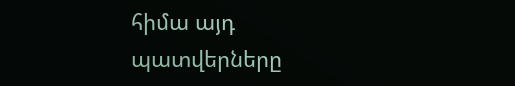հիմա այդ պատվերները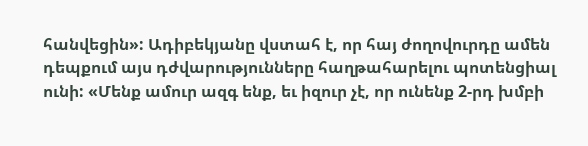հանվեցին»: Ադիբեկյանը վստահ է, որ հայ ժողովուրդը ամեն դեպքում այս դժվարությունները հաղթահարելու պոտենցիալ ունի: «Մենք ամուր ազգ ենք, եւ իզուր չէ, որ ունենք 2-րդ խմբի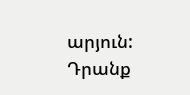արյուն: Դրանք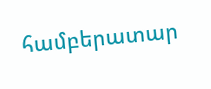համբերատար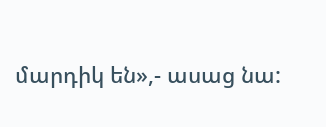մարդիկ են»,- ասաց նա: